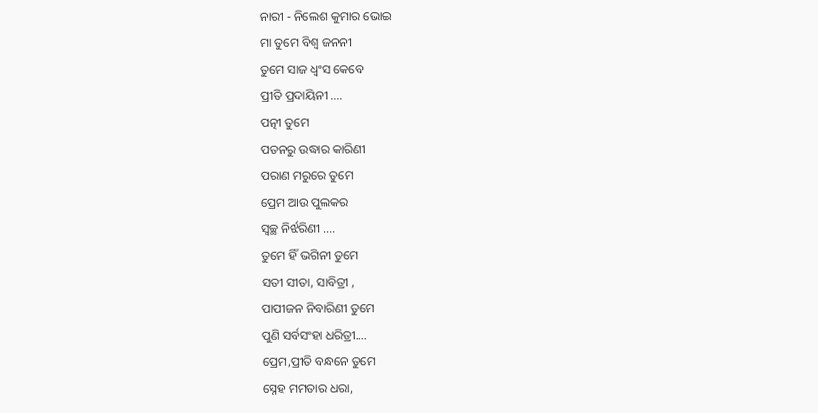ନାରୀ - ନିଲେଶ କୁମାର ଭୋଇ
ମା ତୁମେ ବିଶ୍ବ ଜନନୀ
ତୁମେ ସାଜ ଧ୍ବଂସ କେବେ
ପ୍ରୀତି ପ୍ରଦାୟିନୀ ....
ପତ୍ନୀ ତୁମେ
ପତନରୁ ଉଦ୍ଧାର କାରିଣୀ
ପରାଣ ମରୁରେ ତୁମେ
ପ୍ରେମ ଆଉ ପୁଲକର
ସ୍ବଚ୍ଛ ନିର୍ଝରିଣୀ ....
ତୁମେ ହିଁ ଭଗିନୀ ତୁମେ
ସତୀ ସୀତା, ସାବିତ୍ରୀ ,
ପାପୀଜନ ନିବାରିଣୀ ତୁମେ
ପୁଣି ସର୍ବସଂହା ଧରିତ୍ରୀ....
ପ୍ରେମ,ପ୍ରୀତି ବନ୍ଧନେ ତୁମେ
ସ୍ନେହ ମମତାର ଧରା,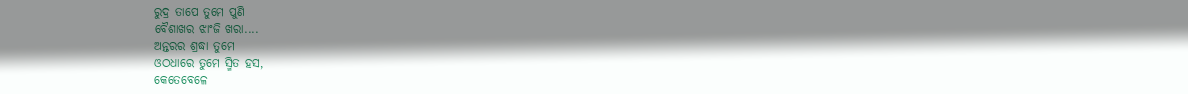ରୁଦ୍ର ତାପେ ତୁମେ ପୁଣି
ବୈଶାଖର ଝାଂଜି ଖରା....
ଅନ୍ତରର ଶ୍ରଦ୍ଧା ତୁମେ
ଓଠଧାରେ ତୁମେ ସ୍ମିତ ହସ,
କେତେବେଳେ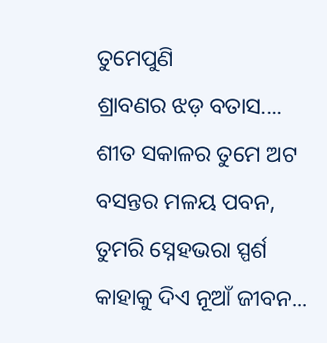ତୁମେପୁଣି
ଶ୍ରାବଣର ଝଡ଼ ବତାସ....
ଶୀତ ସକାଳର ତୁମେ ଅଟ
ବସନ୍ତର ମଳୟ ପବନ,
ତୁମରି ସ୍ନେହଭରା ସ୍ପର୍ଶ
କାହାକୁ ଦିଏ ନୂଆଁ ଜୀବନ...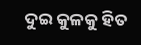ଦୁଇ କୁଳକୁ ହିତ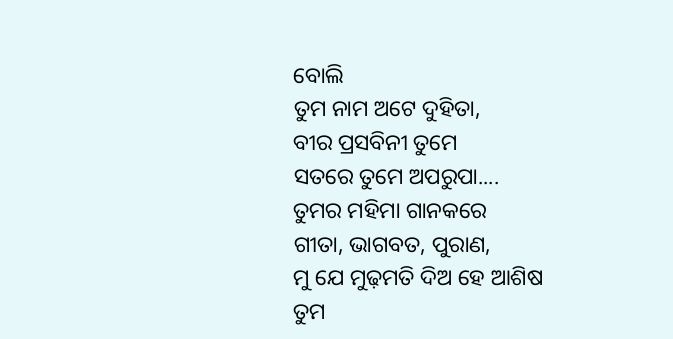ବୋଲି
ତୁମ ନାମ ଅଟେ ଦୁହିତା,
ବୀର ପ୍ରସବିନୀ ତୁମେ
ସତରେ ତୁମେ ଅପରୁପା....
ତୁମର ମହିମା ଗାନକରେ
ଗୀତା, ଭାଗବତ, ପୁରାଣ,
ମୁ ଯେ ମୁଢ଼ମତି ଦିଅ ହେ ଆଶିଷ
ତୁମ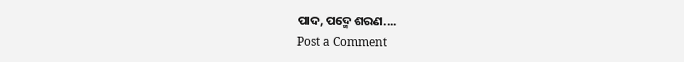ପାଦ, ପଦ୍ମେ ଶରଣ....
Post a Comment